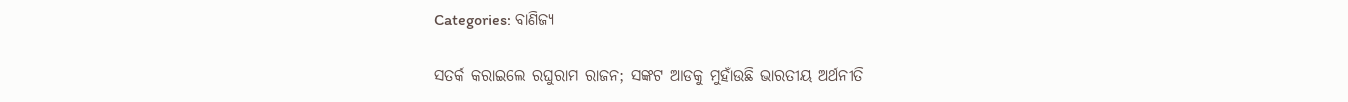Categories: ବାଣିଜ୍ୟ

ସତର୍କ କରାଇଲେ ରଘୁରାମ ରାଜନ; ସଙ୍କଟ ଆଡକୁ ମୁହାଁଉଛି ଭାରତୀୟ ଅର୍ଥନୀତି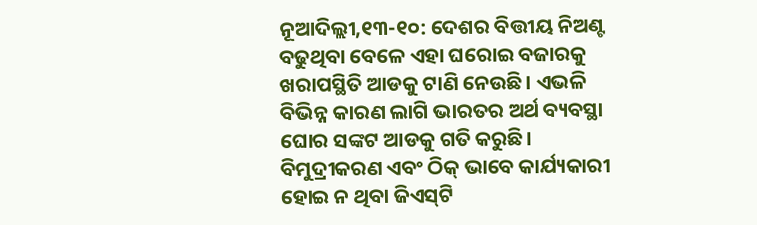ନୂଆଦିଲ୍ଲୀ,୧୩-୧୦: ଦେଶର ବିତ୍ତୀୟ ନିଅଣ୍ଟ ବଢୁଥିବା ବେଳେ ଏହା ଘରୋଇ ବଜାରକୁ ଖରାପସ୍ଥିତି ଆଡକୁ ଟାଣି ନେଉଛି। ଏଭଳି ବିଭିନ୍ନ କାରଣ ଲାଗି ଭାରତର ଅର୍ଥ ବ୍ୟବସ୍ଥା ଘୋର ସଙ୍କଟ ଆଡକୁ ଗତି କରୁଛି। ବିମୁଦ୍ରୀକରଣ ଏବଂ ଠିକ୍‌ ଭାବେ କାର୍ଯ୍ୟକାରୀ ହୋଇ ନ ଥିବା ଜିଏସ୍‌ଟି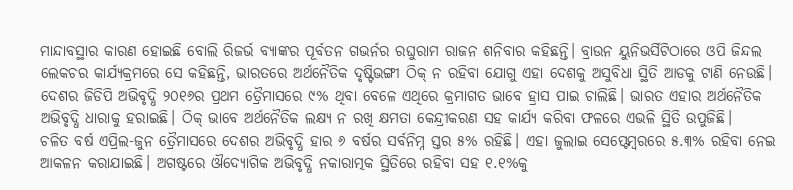ମାନ୍ଦାବସ୍ଥାର କାରଣ ହୋଇଛି ବୋଲି ରିଜର୍ଭ ବ୍ୟାଙ୍କର ପୂର୍ବତନ ଗଭର୍ନର ରଘୁରାମ ରାଜନ ଶନିବାର କହିଛନ୍ତି। ବ୍ରାଉନ ୟୁନିଭର୍ସିଟିଠାରେ ଓପି ଜିନ୍ଦଲ ଲେକଚର କାର୍ଯ୍ୟକ୍ରମରେ ସେ କହିଛନ୍ତି, ଭାରତରେ ଅର୍ଥନୈତିକ ଦୃଷ୍ଟିଭଙ୍ଗୀ ଠିକ୍‌ ନ ରହିବା ଯୋଗୁ ଏହା ଦେଶକୁ ଅସୁବିଧା ସ୍ଥିତି ଆଡକୁ ଟାଣି ନେଉଛି। ଦେଶର ଜିଡିପି ଅଭିବୃଦ୍ଧି ୨୦୧୬ର ପ୍ରଥମ ତ୍ରୈମାସରେ ୯% ଥିବା ବେଳେ ଏଥିରେ କ୍ରମାଗତ ଭାବେ ହ୍ରାସ ପାଇ ଚାଲିଛି। ଭାରତ ଏହାର ଅର୍ଥନୈତିକ ଅଭିବୃଦ୍ଧି ଧାରାକୁ ହରାଇଛି। ଠିକ୍‌ ଭାବେ ଅର୍ଥନୈତିକ ଲକ୍ଷ୍ୟ ନ ରଖି କ୍ଷମତା କେନ୍ଦ୍ରୀକରଣ ସହ କାର୍ଯ୍ୟ କରିବା ଫଳରେ ଏଭଳି ସ୍ଥିତି ଉପୁଜିଛି।
ଚଳିତ ବର୍ଷ ଏପ୍ରିଲ-ଜୁନ ତ୍ରୈମାସରେ ଦେଶର ଅଭିବୃଦ୍ଧି ହାର ୬ ବର୍ଷର ସର୍ବନିମ୍ନ ସ୍ତର ୫% ରହିଛି। ଏହା ଜୁଲାଇ ସେପ୍ଟେମ୍ବରରେ ୫.୩% ରହିବା ନେଇ ଆକଳନ କରାଯାଇଛି। ଅଗଷ୍ଟରେ ଔଦ୍ୟୋଗିକ ଅଭିବୃଦ୍ଧି ନକାରାତ୍ମକ ସ୍ଥିତିରେ ରହିବା ସହ ୧.୧%କୁ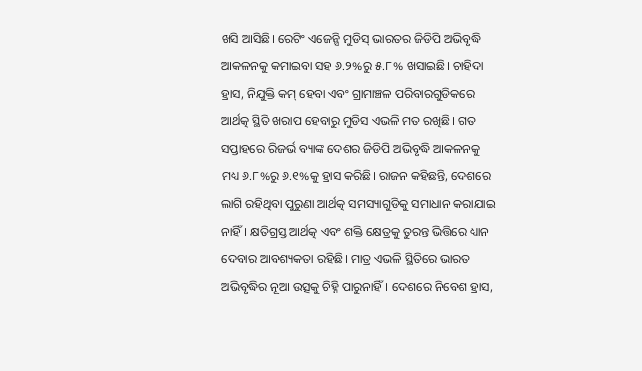ଖସି ଆସିଛି। ରେଟିଂ ଏଜେନ୍ସି ମୁଡିସ୍‌ ଭାରତର ଜିଡିପି ଅଭିବୃଦ୍ଧି ଆକଳନକୁ କମାଇବା ସହ ୬.୨%ରୁ ୫.୮% ଖସାଇଛି। ଚାହିଦା ହ୍ରାସ, ନିଯୁକ୍ତି କମ୍‌ ହେବା ଏବଂ ଗ୍ରାମାଞ୍ଚଳ ପରିବାରଗୁଡିକରେ ଆର୍ଥତ୍କ ସ୍ଥିତି ଖରାପ ହେବାରୁ ମୁଡିସ ଏଭଳି ମତ ରଖିଛି। ଗତ ସପ୍ତାହରେ ରିଜର୍ଭ ବ୍ୟାଙ୍କ ଦେଶର ଜିଡିପି ଅଭିବୃଦ୍ଧି ଆକଳନକୁ ମଧ୍ୟ ୬.୮%ରୁ ୬.୧%କୁ ହ୍ରାସ କରିଛି। ରାଜନ କହିଛନ୍ତି, ଦେଶରେ ଲାଗି ରହିଥିବା ପୁରୁଣା ଆର୍ଥତ୍କ ସମସ୍ୟାଗୁଡିକୁ ସମାଧାନ କରାଯାଇ ନାହିଁ। କ୍ଷତିଗ୍ରସ୍ତ ଆର୍ଥତ୍କ ଏବଂ ଶକ୍ତି କ୍ଷେତ୍ରକୁ ତୁରନ୍ତ ଭିତ୍ତିରେ ଧ୍ୟାନ ଦେବାର ଆବଶ୍ୟକତା ରହିଛି। ମାତ୍ର ଏଭଳି ସ୍ଥିତିରେ ଭାରତ ଅଭିବୃଦ୍ଧିର ନୂଆ ଉତ୍ସକୁ ଚିହ୍ନି ପାରୁନାହିଁ। ଦେଶରେ ନିବେଶ ହ୍ରାସ,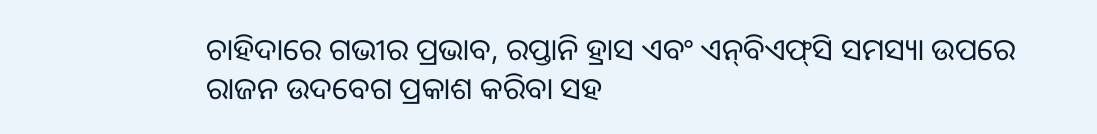ଚାହିଦାରେ ଗଭୀର ପ୍ରଭାବ, ରପ୍ତାନି ହ୍ରାସ ଏବଂ ଏନ୍‌ବିଏଫ୍‌ସି ସମସ୍ୟା ଉପରେ ରାଜନ ଉଦବେଗ ପ୍ରକାଶ କରିବା ସହ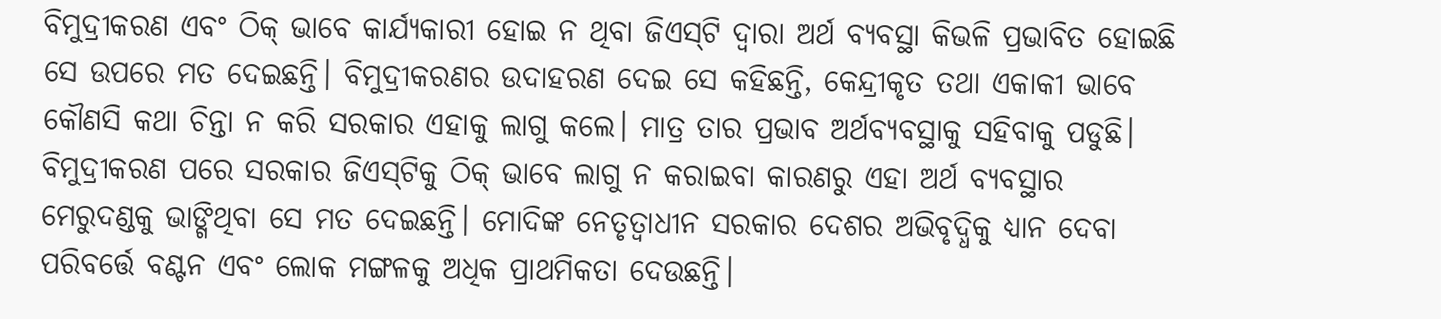ବିମୁଦ୍ରୀକରଣ ଏବଂ ଠିକ୍‌ ଭାବେ କାର୍ଯ୍ୟକାରୀ ହୋଇ ନ ଥିବା ଜିଏସ୍‌ଟି ଦ୍ୱାରା ଅର୍ଥ ବ୍ୟବସ୍ଥା କିଭଳି ପ୍ରଭାବିତ ହୋଇଛି ସେ ଉପରେ ମତ ଦେଇଛନ୍ତି। ବିମୁଦ୍ରୀକରଣର ଉଦାହରଣ ଦେଇ ସେ କହିଛନ୍ତି, କେନ୍ଦ୍ରୀକୃତ ତଥା ଏକାକୀ ଭାବେ କୌଣସି କଥା ଚିନ୍ତା ନ କରି ସରକାର ଏହାକୁ ଲାଗୁ କଲେ। ମାତ୍ର ତାର ପ୍ରଭାବ ଅର୍ଥବ୍ୟବସ୍ଥାକୁ ସହିବାକୁ ପଡୁଛି। ବିମୁଦ୍ରୀକରଣ ପରେ ସରକାର ଜିଏସ୍‌ଟିକୁ ଠିକ୍‌ ଭାବେ ଲାଗୁ ନ କରାଇବା କାରଣରୁ ଏହା ଅର୍ଥ ବ୍ୟବସ୍ଥାର ମେରୁଦଣ୍ଡକୁ ଭାଙ୍ଗିଥିବା ସେ ମତ ଦେଇଛନ୍ତି। ମୋଦିଙ୍କ ନେତୃତ୍ୱାଧୀନ ସରକାର ଦେଶର ଅଭିବୃଦ୍ଧିକୁ ଧ୍ୟାନ ଦେବା ପରିବର୍ତ୍ତେ ବଣ୍ଟନ ଏବଂ ଲୋକ ମଙ୍ଗଳକୁ ଅଧିକ ପ୍ରାଥମିକତା ଦେଉଛନ୍ତି।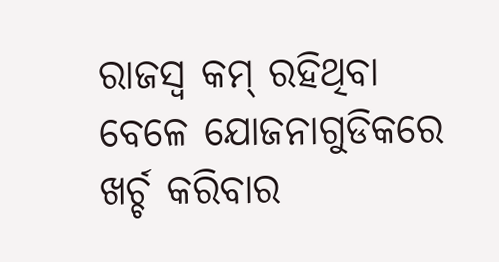ରାଜସ୍ବ କମ୍‌ ରହିଥିବା ବେଳେ ଯୋଜନାଗୁଡିକରେ ଖର୍ଚ୍ଚ କରିବାର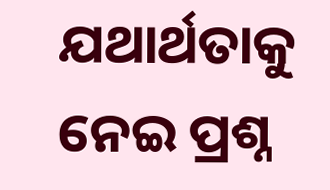ଯଥାର୍ଥତାକୁ ନେଇ ପ୍ରଶ୍ନ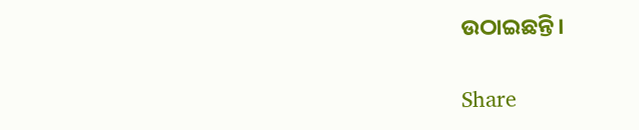ଉଠାଇଛନ୍ତି।

Share